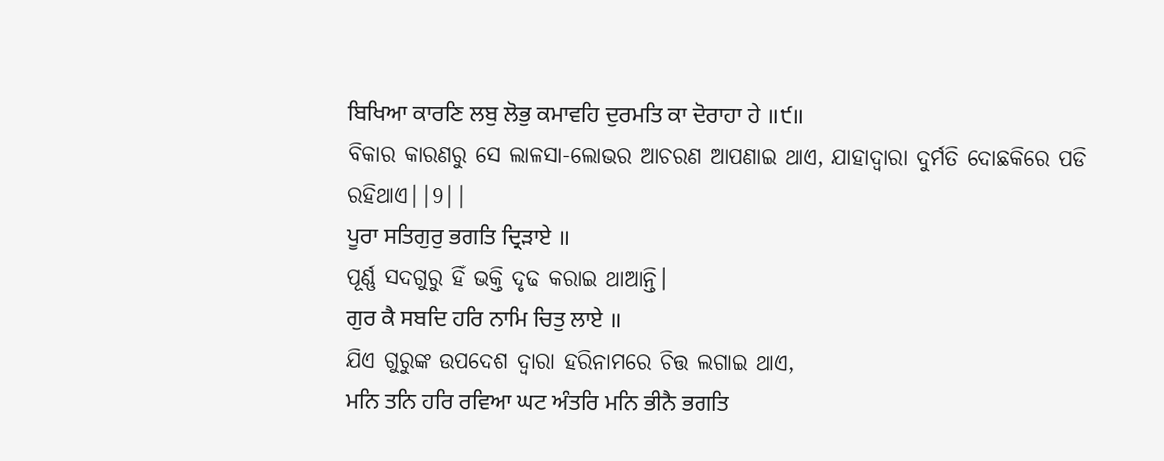ਬਿਖਿਆ ਕਾਰਣਿ ਲਬੁ ਲੋਭੁ ਕਮਾਵਹਿ ਦੁਰਮਤਿ ਕਾ ਦੋਰਾਹਾ ਹੇ ॥੯॥
ବିକାର କାରଣରୁ ସେ ଲାଳସା-ଲୋଭର ଆଚରଣ ଆପଣାଇ ଥାଏ, ଯାହାଦ୍ୱାରା ଦୁର୍ମତି ଦୋଛକିରେ ପଡି ରହିଥାଏ||9||
ਪੂਰਾ ਸਤਿਗੁਰੁ ਭਗਤਿ ਦ੍ਰਿੜਾਏ ॥
ପୂର୍ଣ୍ଣ ସଦଗୁରୁ ହିଁ ଭକ୍ତି ଦୃଢ କରାଇ ଥାଆନ୍ତି।
ਗੁਰ ਕੈ ਸਬਦਿ ਹਰਿ ਨਾਮਿ ਚਿਤੁ ਲਾਏ ॥
ଯିଏ ଗୁରୁଙ୍କ ଉପଦେଶ ଦ୍ଵାରା ହରିନାମରେ ଚିତ୍ତ ଲଗାଇ ଥାଏ,
ਮਨਿ ਤਨਿ ਹਰਿ ਰਵਿਆ ਘਟ ਅੰਤਰਿ ਮਨਿ ਭੀਨੈ ਭਗਤਿ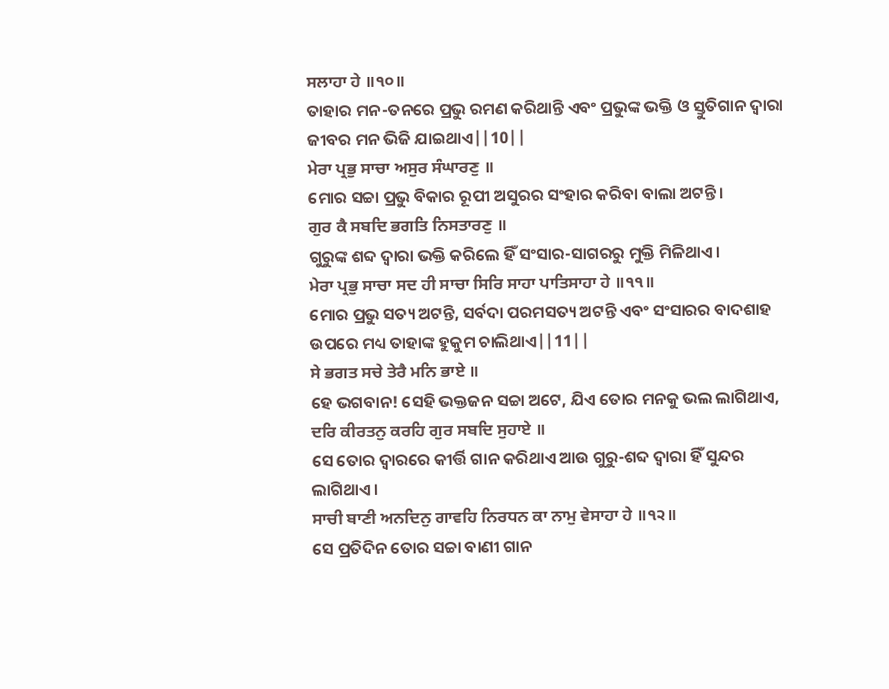ਸਲਾਹਾ ਹੇ ॥੧੦॥
ତାହାର ମନ-ତନରେ ପ୍ରଭୁ ରମଣ କରିଥାନ୍ତି ଏବଂ ପ୍ରଭୁଙ୍କ ଭକ୍ତି ଓ ସ୍ତୁତିଗାନ ଦ୍ଵାରା ଜୀବର ମନ ଭିଜି ଯାଇଥାଏ||10||
ਮੇਰਾ ਪ੍ਰਭੁ ਸਾਚਾ ਅਸੁਰ ਸੰਘਾਰਣੁ ॥
ମୋର ସଚ୍ଚା ପ୍ରଭୁ ବିକାର ରୂପୀ ଅସୁରର ସଂହାର କରିବା ବାଲା ଅଟନ୍ତି।
ਗੁਰ ਕੈ ਸਬਦਿ ਭਗਤਿ ਨਿਸਤਾਰਣੁ ॥
ଗୁରୁଙ୍କ ଶବ୍ଦ ଦ୍ଵାରା ଭକ୍ତି କରିଲେ ହିଁ ସଂସାର-ସାଗରରୁ ମୁକ୍ତି ମିଳିଥାଏ।
ਮੇਰਾ ਪ੍ਰਭੁ ਸਾਚਾ ਸਦ ਹੀ ਸਾਚਾ ਸਿਰਿ ਸਾਹਾ ਪਾਤਿਸਾਹਾ ਹੇ ॥੧੧॥
ମୋର ପ୍ରଭୁ ସତ୍ୟ ଅଟନ୍ତି, ସର୍ବଦା ପରମସତ୍ୟ ଅଟନ୍ତି ଏବଂ ସଂସାରର ବାଦଶାହ ଉପରେ ମଧ୍ୟ ତାହାଙ୍କ ହୁକୁମ ଚାଲିଥାଏ||11||
ਸੇ ਭਗਤ ਸਚੇ ਤੇਰੈ ਮਨਿ ਭਾਏ ॥
ହେ ଭଗବାନ! ସେହି ଭକ୍ତଜନ ସଚ୍ଚା ଅଟେ, ଯିଏ ତୋର ମନକୁ ଭଲ ଲାଗିଥାଏ,
ਦਰਿ ਕੀਰਤਨੁ ਕਰਹਿ ਗੁਰ ਸਬਦਿ ਸੁਹਾਏ ॥
ସେ ତୋର ଦ୍ଵାରରେ କୀର୍ତ୍ତି ଗାନ କରିଥାଏ ଆଉ ଗୁରୁ-ଶବ୍ଦ ଦ୍ଵାରା ହିଁ ସୁନ୍ଦର ଲାଗିଥାଏ।
ਸਾਚੀ ਬਾਣੀ ਅਨਦਿਨੁ ਗਾਵਹਿ ਨਿਰਧਨ ਕਾ ਨਾਮੁ ਵੇਸਾਹਾ ਹੇ ॥੧੨॥
ସେ ପ୍ରତିଦିନ ତୋର ସଚ୍ଚା ବାଣୀ ଗାନ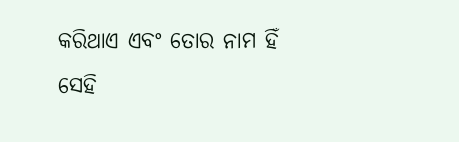କରିଥାଏ ଏବଂ ତୋର ନାମ ହିଁ ସେହି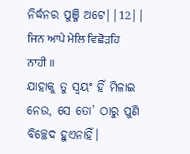ନିର୍ଦ୍ଧନର ପୁଞ୍ଜି ଅଟେ||12||
ਜਿਨ ਆਪੇ ਮੇਲਿ ਵਿਛੋੜਹਿ ਨਾਹੀ ॥
ଯାହାକୁ ତୁ ସ୍ଵୟଂ ହିଁ ମିଳାଇ ନେଉ, ସେ ତୋ’ ଠାରୁ ପୁଣି ବିଚ୍ଛେଦ ହୁଏନାହିଁ।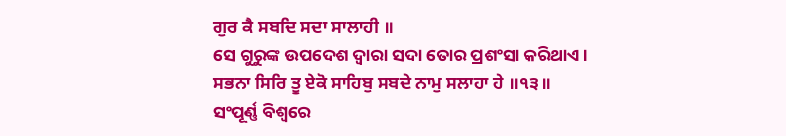ਗੁਰ ਕੈ ਸਬਦਿ ਸਦਾ ਸਾਲਾਹੀ ॥
ସେ ଗୁରୁଙ୍କ ଉପଦେଶ ଦ୍ଵାରା ସଦା ତୋର ପ୍ରଶଂସା କରିଥାଏ।
ਸਭਨਾ ਸਿਰਿ ਤੂ ਏਕੋ ਸਾਹਿਬੁ ਸਬਦੇ ਨਾਮੁ ਸਲਾਹਾ ਹੇ ॥੧੩॥
ସଂପୂର୍ଣ୍ଣ ବିଶ୍ଵରେ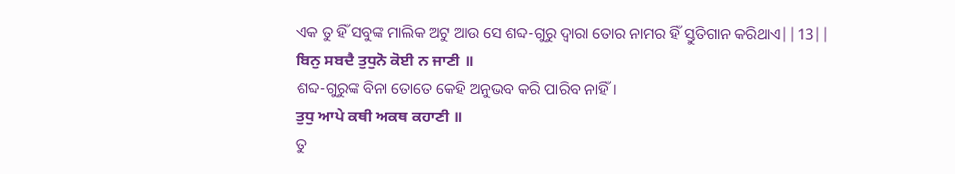ଏକ ତୁ ହିଁ ସବୁଙ୍କ ମାଲିକ ଅଟୁ ଆଉ ସେ ଶବ୍ଦ-ଗୁରୁ ଦ୍ଵାରା ତୋର ନାମର ହିଁ ସ୍ତୁତିଗାନ କରିଥାଏ||13||
ਬਿਨੁ ਸਬਦੈ ਤੁਧੁਨੋ ਕੋਈ ਨ ਜਾਣੀ ॥
ଶବ୍ଦ-ଗୁରୁଙ୍କ ବିନା ତୋତେ କେହି ଅନୁଭବ କରି ପାରିବ ନାହିଁ।
ਤੁਧੁ ਆਪੇ ਕਥੀ ਅਕਥ ਕਹਾਣੀ ॥
ତୁ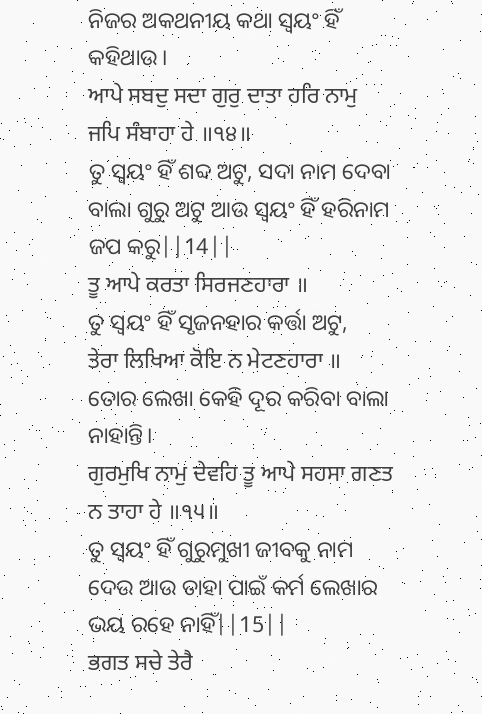ନିଜର ଅକଥନୀୟ କଥା ସ୍ଵୟଂ ହିଁ କହିଥାଉ।
ਆਪੇ ਸਬਦੁ ਸਦਾ ਗੁਰੁ ਦਾਤਾ ਹਰਿ ਨਾਮੁ ਜਪਿ ਸੰਬਾਹਾ ਹੇ ॥੧੪॥
ତୁ ସ୍ଵୟଂ ହିଁ ଶବ୍ଦ ଅଟୁ, ସଦା ନାମ ଦେବା ବାଲା ଗୁରୁ ଅଟୁ ଆଉ ସ୍ଵୟଂ ହିଁ ହରିନାମ ଜପ କରୁ||14||
ਤੂ ਆਪੇ ਕਰਤਾ ਸਿਰਜਣਹਾਰਾ ॥
ତୁ ସ୍ଵୟଂ ହିଁ ସୃଜନହାର କର୍ତ୍ତା ଅଟୁ,
ਤੇਰਾ ਲਿਖਿਆ ਕੋਇ ਨ ਮੇਟਣਹਾਰਾ ॥
ତୋର ଲେଖା କେହି ଦୂର କରିବା ବାଲା ନାହାନ୍ତି।
ਗੁਰਮੁਖਿ ਨਾਮੁ ਦੇਵਹਿ ਤੂ ਆਪੇ ਸਹਸਾ ਗਣਤ ਨ ਤਾਹਾ ਹੇ ॥੧੫॥
ତୁ ସ୍ଵୟଂ ହିଁ ଗୁରୁମୁଖୀ ଜୀବକୁ ନାମ ଦେଉ ଆଉ ତାହା ପାଇଁ କର୍ମ ଲେଖାର ଭୟ ରହେ ନାହିଁ||15||
ਭਗਤ ਸਚੇ ਤੇਰੈ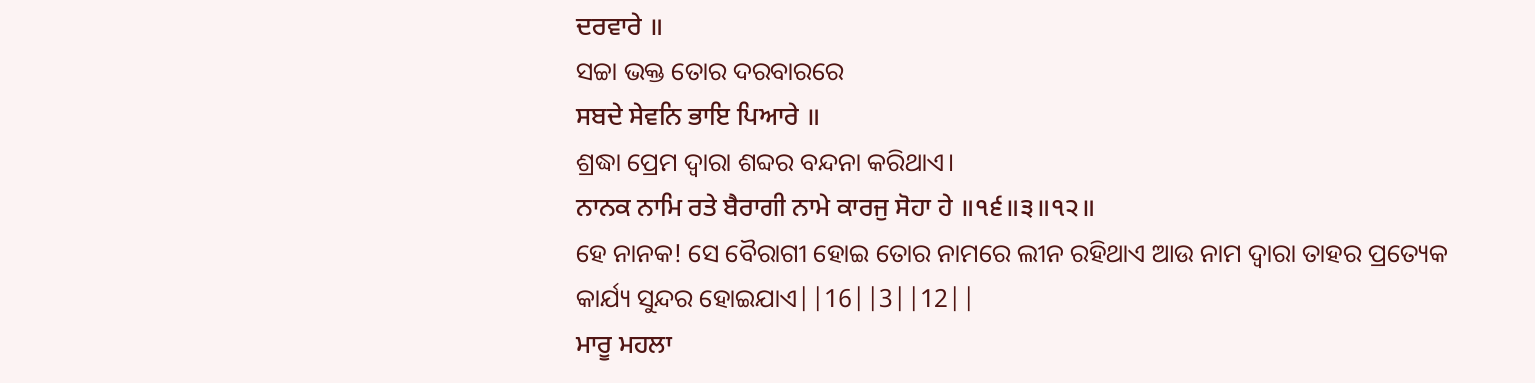ਦਰਵਾਰੇ ॥
ସଚ୍ଚା ଭକ୍ତ ତୋର ଦରବାରରେ
ਸਬਦੇ ਸੇਵਨਿ ਭਾਇ ਪਿਆਰੇ ॥
ଶ୍ରଦ୍ଧା ପ୍ରେମ ଦ୍ଵାରା ଶବ୍ଦର ବନ୍ଦନା କରିଥାଏ।
ਨਾਨਕ ਨਾਮਿ ਰਤੇ ਬੈਰਾਗੀ ਨਾਮੇ ਕਾਰਜੁ ਸੋਹਾ ਹੇ ॥੧੬॥੩॥੧੨॥
ହେ ନାନକ! ସେ ବୈରାଗୀ ହୋଇ ତୋର ନାମରେ ଲୀନ ରହିଥାଏ ଆଉ ନାମ ଦ୍ଵାରା ତାହର ପ୍ରତ୍ୟେକ କାର୍ଯ୍ୟ ସୁନ୍ଦର ହୋଇଯାଏ||16||3||12||
ਮਾਰੂ ਮਹਲਾ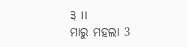੩ ॥
ମାରୁ ମହଲା 3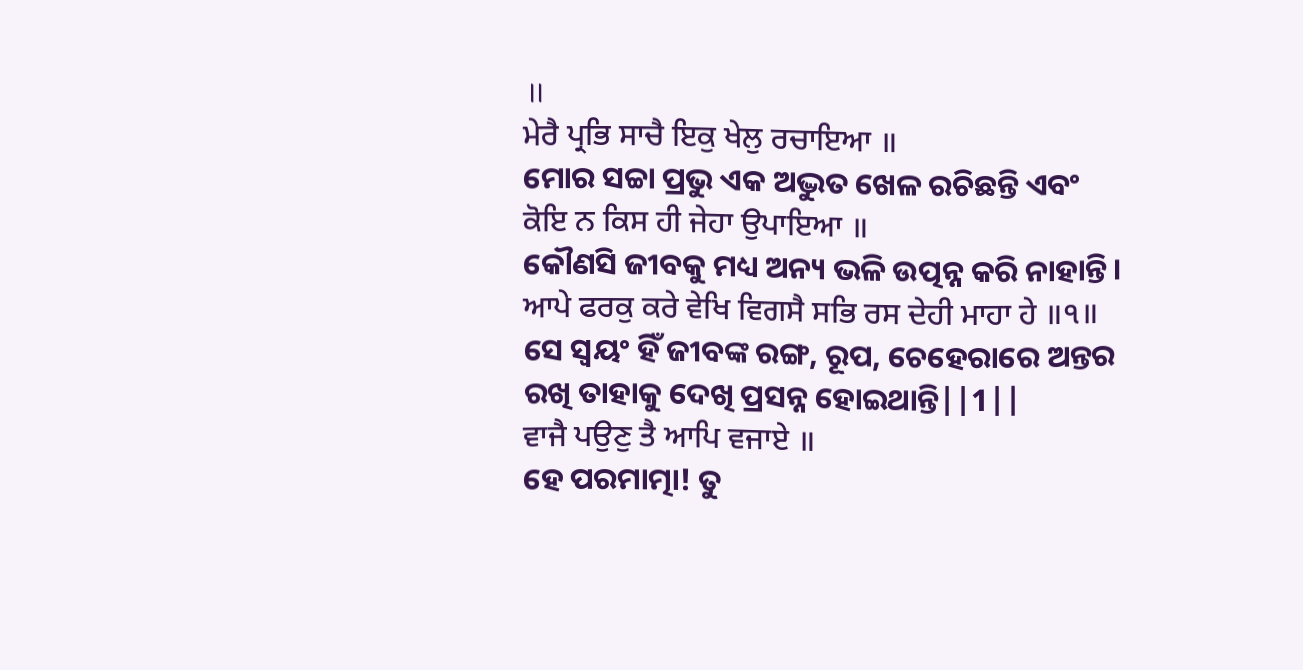॥
ਮੇਰੈ ਪ੍ਰਭਿ ਸਾਚੈ ਇਕੁ ਖੇਲੁ ਰਚਾਇਆ ॥
ମୋର ସଚ୍ଚା ପ୍ରଭୁ ଏକ ଅଦ୍ଭୁତ ଖେଳ ରଚିଛନ୍ତି ଏବଂ
ਕੋਇ ਨ ਕਿਸ ਹੀ ਜੇਹਾ ਉਪਾਇਆ ॥
କୌଣସି ଜୀବକୁ ମଧ୍ୟ ଅନ୍ୟ ଭଳି ଉତ୍ପନ୍ନ କରି ନାହାନ୍ତି।
ਆਪੇ ਫਰਕੁ ਕਰੇ ਵੇਖਿ ਵਿਗਸੈ ਸਭਿ ਰਸ ਦੇਹੀ ਮਾਹਾ ਹੇ ॥੧॥
ସେ ସ୍ଵୟଂ ହିଁ ଜୀବଙ୍କ ରଙ୍ଗ, ରୂପ, ଚେହେରାରେ ଅନ୍ତର ରଖି ତାହାକୁ ଦେଖି ପ୍ରସନ୍ନ ହୋଇଥାନ୍ତି||1||
ਵਾਜੈ ਪਉਣੁ ਤੈ ਆਪਿ ਵਜਾਏ ॥
ହେ ପରମାତ୍ମା! ତୁ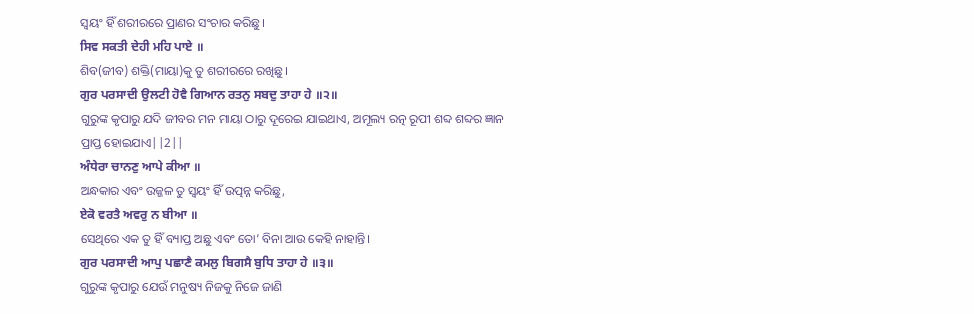ସ୍ଵୟଂ ହିଁ ଶରୀରରେ ପ୍ରାଣର ସଂଚାର କରିଛୁ।
ਸਿਵ ਸਕਤੀ ਦੇਹੀ ਮਹਿ ਪਾਏ ॥
ଶିବ(ଜୀବ) ଶକ୍ତି(ମାୟା)କୁ ତୁ ଶରୀରରେ ରଖିଛୁ।
ਗੁਰ ਪਰਸਾਦੀ ਉਲਟੀ ਹੋਵੈ ਗਿਆਨ ਰਤਨੁ ਸਬਦੁ ਤਾਹਾ ਹੇ ॥੨॥
ଗୁରୁଙ୍କ କୃପାରୁ ଯଦି ଜୀବର ମନ ମାୟା ଠାରୁ ଦୂରେଇ ଯାଇଥାଏ, ଅମୂଲ୍ୟ ରତ୍ନ ରୂପୀ ଶବ୍ଦ ଶବ୍ଦର ଜ୍ଞାନ ପ୍ରାପ୍ତ ହୋଇଯାଏ||2||
ਅੰਧੇਰਾ ਚਾਨਣੁ ਆਪੇ ਕੀਆ ॥
ଅନ୍ଧକାର ଏବଂ ଉଜ୍ଜଳ ତୁ ସ୍ଵୟଂ ହିଁ ଉତ୍ପନ୍ନ କରିଛୁ,
ਏਕੋ ਵਰਤੈ ਅਵਰੁ ਨ ਬੀਆ ॥
ସେଥିରେ ଏକ ତୁ ହିଁ ବ୍ୟାପ୍ତ ଅଛୁ ଏବଂ ତୋ’ ବିନା ଆଉ କେହି ନାହାନ୍ତି।
ਗੁਰ ਪਰਸਾਦੀ ਆਪੁ ਪਛਾਣੈ ਕਮਲੁ ਬਿਗਸੈ ਬੁਧਿ ਤਾਹਾ ਹੇ ॥੩॥
ଗୁରୁଙ୍କ କୃପାରୁ ଯେଉଁ ମନୁଷ୍ୟ ନିଜକୁ ନିଜେ ଜାଣି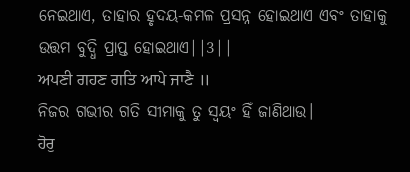ନେଇଥାଏ, ତାହାର ହୃଦୟ-କମଳ ପ୍ରସନ୍ନ ହୋଇଥାଏ ଏବଂ ତାହାକୁ ଉତ୍ତମ ବୁଦ୍ଧି ପ୍ରାପ୍ତ ହୋଇଥାଏ||3||
ਅਪਣੀ ਗਹਣ ਗਤਿ ਆਪੇ ਜਾਣੈ ॥
ନିଜର ଗଭୀର ଗତି ସୀମାକୁ ତୁ ସ୍ଵୟଂ ହିଁ ଜାଣିଥାଉ।
ਹੋਰੁ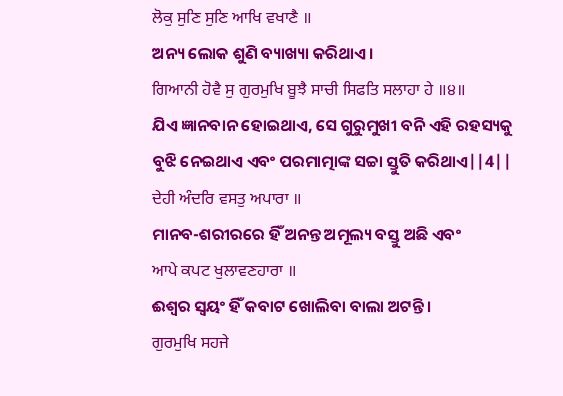ਲੋਕੁ ਸੁਣਿ ਸੁਣਿ ਆਖਿ ਵਖਾਣੈ ॥
ଅନ୍ୟ ଲୋକ ଶୁଣି ବ୍ୟାଖ୍ୟା କରିଥାଏ।
ਗਿਆਨੀ ਹੋਵੈ ਸੁ ਗੁਰਮੁਖਿ ਬੂਝੈ ਸਾਚੀ ਸਿਫਤਿ ਸਲਾਹਾ ਹੇ ॥੪॥
ଯିଏ ଜ୍ଞାନବାନ ହୋଇଥାଏ, ସେ ଗୁରୁମୁଖୀ ବନି ଏହି ରହସ୍ୟକୁ ବୁଝି ନେଇଥାଏ ଏବଂ ପରମାତ୍ମାଙ୍କ ସଚ୍ଚା ସ୍ତୁତି କରିଥାଏ||4||
ਦੇਹੀ ਅੰਦਰਿ ਵਸਤੁ ਅਪਾਰਾ ॥
ମାନବ-ଶରୀରରେ ହିଁ ଅନନ୍ତ ଅମୂଲ୍ୟ ବସ୍ତୁ ଅଛି ଏବଂ
ਆਪੇ ਕਪਟ ਖੁਲਾਵਣਹਾਰਾ ॥
ଈଶ୍ଵର ସ୍ଵୟଂ ହିଁ କବାଟ ଖୋଲିବା ବାଲା ଅଟନ୍ତି।
ਗੁਰਮੁਖਿ ਸਹਜੇ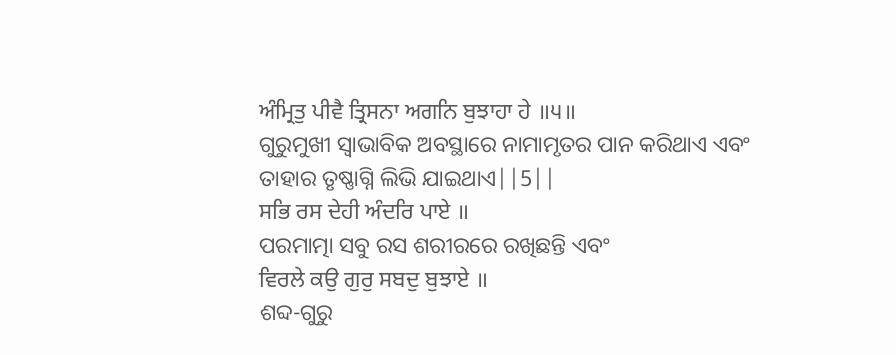ਅੰਮ੍ਰਿਤੁ ਪੀਵੈ ਤ੍ਰਿਸਨਾ ਅਗਨਿ ਬੁਝਾਹਾ ਹੇ ॥੫॥
ଗୁରୁମୁଖୀ ସ୍ଵାଭାବିକ ଅବସ୍ଥାରେ ନାମାମୃତର ପାନ କରିଥାଏ ଏବଂ ତାହାର ତୃଷ୍ଣାଗ୍ନି ଲିଭି ଯାଇଥାଏ||5||
ਸਭਿ ਰਸ ਦੇਹੀ ਅੰਦਰਿ ਪਾਏ ॥
ପରମାତ୍ମା ସବୁ ରସ ଶରୀରରେ ରଖିଛନ୍ତି ଏବଂ
ਵਿਰਲੇ ਕਉ ਗੁਰੁ ਸਬਦੁ ਬੁਝਾਏ ॥
ଶବ୍ଦ-ଗୁରୁ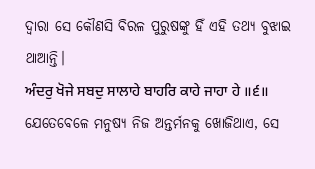ଦ୍ଵାରା ସେ କୌଣସି ବିରଳ ପୁରୁଷଙ୍କୁ ହିଁ ଏହି ତଥ୍ୟ ବୁଝାଇ ଥାଆନ୍ତି।
ਅੰਦਰੁ ਖੋਜੇ ਸਬਦੁ ਸਾਲਾਹੇ ਬਾਹਰਿ ਕਾਹੇ ਜਾਹਾ ਹੇ ॥੬॥
ଯେତେବେଳେ ମନୁଷ୍ୟ ନିଜ ଅନ୍ତର୍ମନକୁ ଖୋଜିଥାଏ, ସେ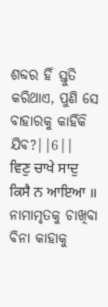ଶବ୍ଦର ହିଁ ସ୍ତୁତି କରିଥାଏ, ପୁଣି ସେ ବାହାରକୁ କାହିଁକି ଯିବ?||6||
ਵਿਣੁ ਚਾਖੇ ਸਾਦੁ ਕਿਸੈ ਨ ਆਇਆ ॥
ନାମାମୃତକୁ ଚାଖିବା ବିନା କାହାକୁ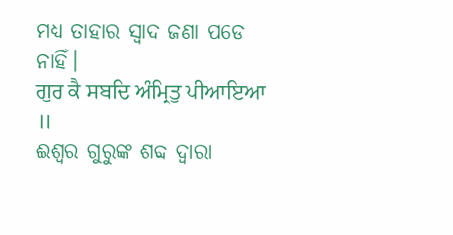ମଧ୍ୟ ତାହାର ସ୍ଵାଦ ଜଣା ପଡେ ନାହିଁ।
ਗੁਰ ਕੈ ਸਬਦਿ ਅੰਮ੍ਰਿਤੁ ਪੀਆਇਆ ॥
ଈଶ୍ଵର ଗୁରୁଙ୍କ ଶବ୍ଦ ଦ୍ଵାରା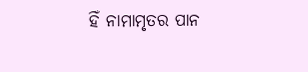ହିଁ ନାମାମୃତର ପାନ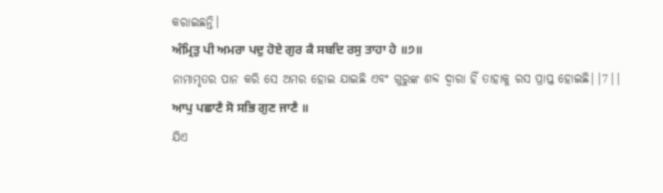କରାଇଛନ୍ତି।
ਅੰਮ੍ਰਿਤੁ ਪੀ ਅਮਰਾ ਪਦੁ ਹੋਏ ਗੁਰ ਕੈ ਸਬਦਿ ਰਸੁ ਤਾਹਾ ਹੇ ॥੭॥
ନାମାମୃତର ପାନ କରି ସେ ଅମର ହୋଇ ଯାଇଛି ଏବଂ ଗୁରୁଙ୍କ ଶବ୍ଦ ଦ୍ଵାରା ହିଁ ତାହାକୁ ରସ ପ୍ରାପ୍ତ ହୋଇଛି||7||
ਆਪੁ ਪਛਾਣੈ ਸੋ ਸਭਿ ਗੁਣ ਜਾਣੈ ॥
ଯିଏ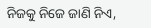ନିଜକୁ ନିଜେ ଜାଣି ନିଏ,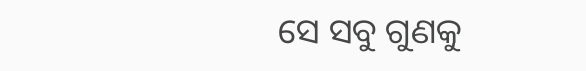ସେ ସବୁ ଗୁଣକୁ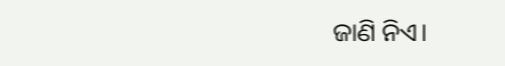ଜାଣି ନିଏ।